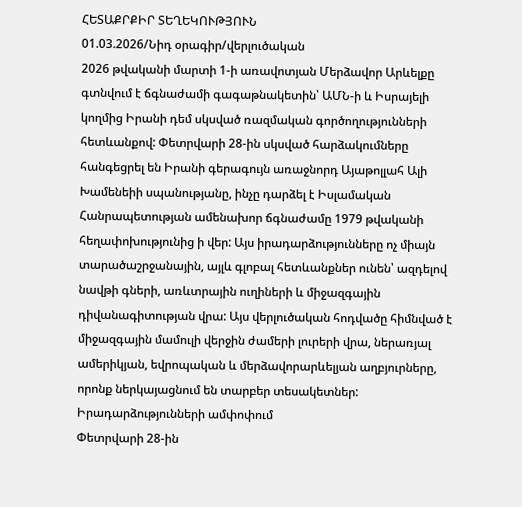ՀԵՏԱՔՐՔԻՐ ՏԵՂԵԿՈՒԹՅՈՒՆ
01.03.2026/Նիդ օրագիր/վերլուծական
2026 թվականի մարտի 1-ի առավոտյան Մերձավոր Արևելքը գտնվում է ճգնաժամի գագաթնակետին՝ ԱՄՆ-ի և Իսրայելի կողմից Իրանի դեմ սկսված ռազմական գործողությունների հետևանքով: Փետրվարի 28-ին սկսված հարձակումները հանգեցրել են Իրանի գերագույն առաջնորդ Այաթոլլահ Ալի Խամենեիի սպանությանը, ինչը դարձել է Իսլամական Հանրապետության ամենախոր ճգնաժամը 1979 թվականի հեղափոխությունից ի վեր: Այս իրադարձությունները ոչ միայն տարածաշրջանային, այլև գլոբալ հետևանքներ ունեն՝ ազդելով նավթի գների, առևտրային ուղիների և միջազգային դիվանագիտության վրա: Այս վերլուծական հոդվածը հիմնված է միջազգային մամուլի վերջին ժամերի լուրերի վրա, ներառյալ ամերիկյան, եվրոպական և մերձավորարևելյան աղբյուրները, որոնք ներկայացնում են տարբեր տեսակետներ:
Իրադարձությունների ամփոփում
Փետրվարի 28-ին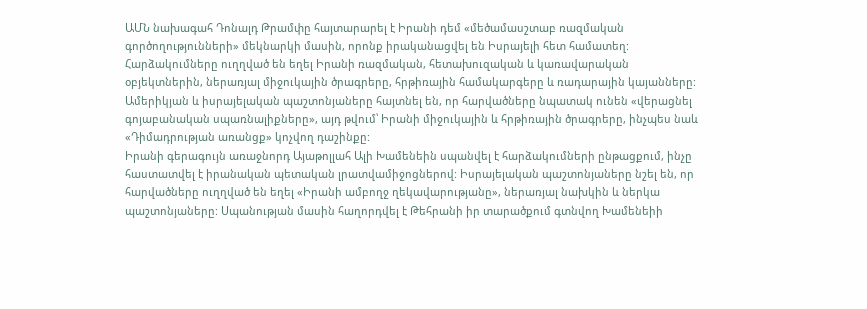ԱՄՆ նախագահ Դոնալդ Թրամփը հայտարարել է Իրանի դեմ «մեծամասշտաբ ռազմական գործողությունների» մեկնարկի մասին, որոնք իրականացվել են Իսրայելի հետ համատեղ: Հարձակումները ուղղված են եղել Իրանի ռազմական, հետախուզական և կառավարական օբյեկտներին, ներառյալ միջուկային ծրագրերը, հրթիռային համակարգերը և ռադարային կայանները: Ամերիկյան և իսրայելական պաշտոնյաները հայտնել են, որ հարվածները նպատակ ունեն «վերացնել գոյաբանական սպառնալիքները», այդ թվում՝ Իրանի միջուկային և հրթիռային ծրագրերը, ինչպես նաև «Դիմադրության առանցք» կոչվող դաշինքը:
Իրանի գերագույն առաջնորդ Այաթոլլահ Ալի Խամենեին սպանվել է հարձակումների ընթացքում, ինչը հաստատվել է իրանական պետական լրատվամիջոցներով: Իսրայելական պաշտոնյաները նշել են, որ հարվածները ուղղված են եղել «Իրանի ամբողջ ղեկավարությանը», ներառյալ նախկին և ներկա պաշտոնյաները: Սպանության մասին հաղորդվել է Թեհրանի իր տարածքում գտնվող Խամենեիի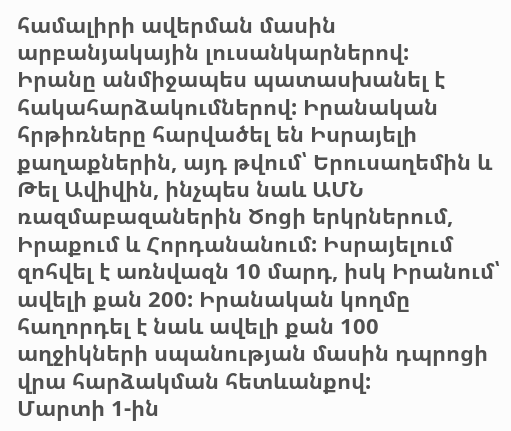համալիրի ավերման մասին արբանյակային լուսանկարներով:
Իրանը անմիջապես պատասխանել է հակահարձակումներով: Իրանական հրթիռները հարվածել են Իսրայելի քաղաքներին, այդ թվում՝ Երուսաղեմին և Թել Ավիվին, ինչպես նաև ԱՄՆ ռազմաբազաներին Ծոցի երկրներում, Իրաքում և Հորդանանում: Իսրայելում զոհվել է առնվազն 10 մարդ, իսկ Իրանում՝ ավելի քան 200: Իրանական կողմը հաղորդել է նաև ավելի քան 100 աղջիկների սպանության մասին դպրոցի վրա հարձակման հետևանքով:
Մարտի 1-ին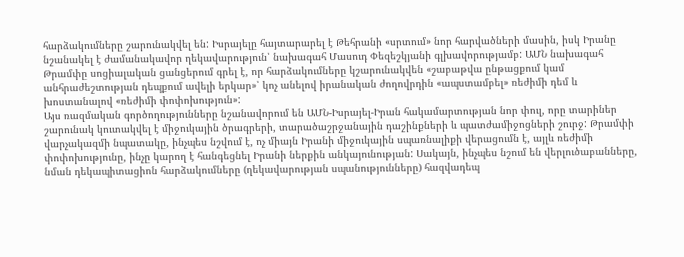հարձակումները շարունակվել են: Իսրայելը հայտարարել է Թեհրանի «սրտում» նոր հարվածների մասին, իսկ Իրանը նշանակել է ժամանակավոր ղեկավարություն՝ նախագահ Մասուդ Փեզեշկյանի գլխավորությամբ: ԱՄՆ նախագահ Թրամփը սոցիալական ցանցերում գրել է, որ հարձակումները կշարունակվեն «շաբաթվա ընթացքում կամ անհրաժեշտության դեպքում ավելի երկար»՝ կոչ անելով իրանական ժողովրդին «ապստամբել» ռեժիմի դեմ և խոստանալով «ռեժիմի փոփոխություն»:
Այս ռազմական գործողությունները նշանավորում են ԱՄՆ-Իսրայել-Իրան հակամարտության նոր փուլ, որը տարիներ շարունակ կուտակվել է միջուկային ծրագրերի, տարածաշրջանային դաշինքների և պատժամիջոցների շուրջ: Թրամփի վարչակազմի նպատակը, ինչպես նշվում է, ոչ միայն Իրանի միջուկային սպառնալիքի վերացումն է, այլև ռեժիմի փոփոխությունը, ինչը կարող է հանգեցնել Իրանի ներքին անկայունության: Սակայն, ինչպես նշում են վերլուծաբանները, նման դեկապիտացիոն հարձակումները (ղեկավարության սպանությունները) հազվադեպ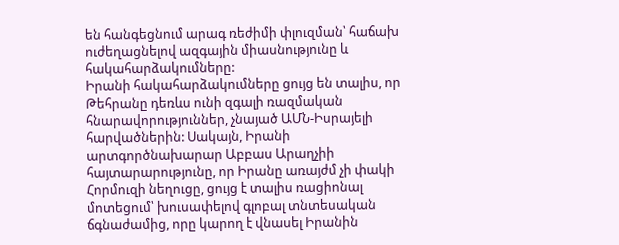են հանգեցնում արագ ռեժիմի փլուզման՝ հաճախ ուժեղացնելով ազգային միասնությունը և հակահարձակումները:
Իրանի հակահարձակումները ցույց են տալիս, որ Թեհրանը դեռևս ունի զգալի ռազմական հնարավորություններ, չնայած ԱՄՆ-Իսրայելի հարվածներին: Սակայն, Իրանի արտգործնախարար Աբբաս Արաղչիի հայտարարությունը, որ Իրանը առայժմ չի փակի Հորմուզի նեղուցը, ցույց է տալիս ռացիոնալ մոտեցում՝ խուսափելով գլոբալ տնտեսական ճգնաժամից, որը կարող է վնասել Իրանին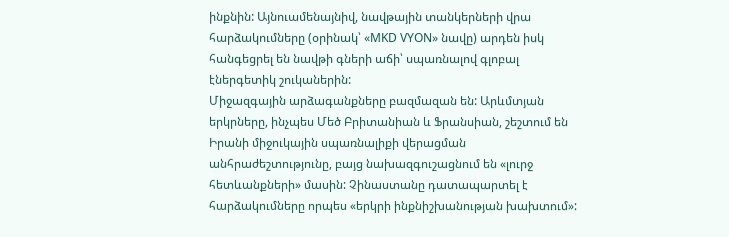ինքնին: Այնուամենայնիվ, նավթային տանկերների վրա հարձակումները (օրինակ՝ «MKD VYON» նավը) արդեն իսկ հանգեցրել են նավթի գների աճի՝ սպառնալով գլոբալ էներգետիկ շուկաներին:
Միջազգային արձագանքները բազմազան են: Արևմտյան երկրները, ինչպես Մեծ Բրիտանիան և Ֆրանսիան, շեշտում են Իրանի միջուկային սպառնալիքի վերացման անհրաժեշտությունը, բայց նախազգուշացնում են «լուրջ հետևանքների» մասին: Չինաստանը դատապարտել է հարձակումները որպես «երկրի ինքնիշխանության խախտում»: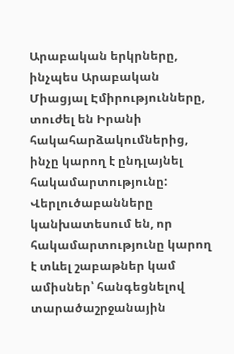Արաբական երկրները, ինչպես Արաբական Միացյալ Էմիրությունները, տուժել են Իրանի հակահարձակումներից, ինչը կարող է ընդլայնել հակամարտությունը:
Վերլուծաբանները կանխատեսում են, որ հակամարտությունը կարող է տևել շաբաթներ կամ ամիսներ՝ հանգեցնելով տարածաշրջանային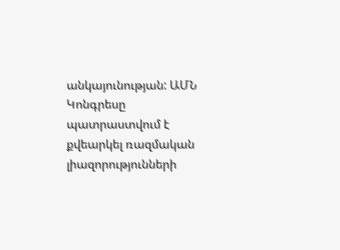անկայունության: ԱՄՆ Կոնգրեսը պատրաստվում է քվեարկել ռազմական լիազորությունների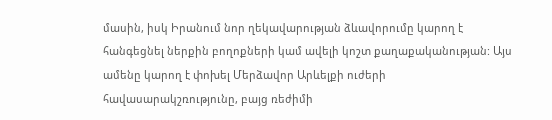մասին, իսկ Իրանում նոր ղեկավարության ձևավորումը կարող է հանգեցնել ներքին բողոքների կամ ավելի կոշտ քաղաքականության: Այս ամենը կարող է փոխել Մերձավոր Արևելքի ուժերի հավասարակշռությունը, բայց ռեժիմի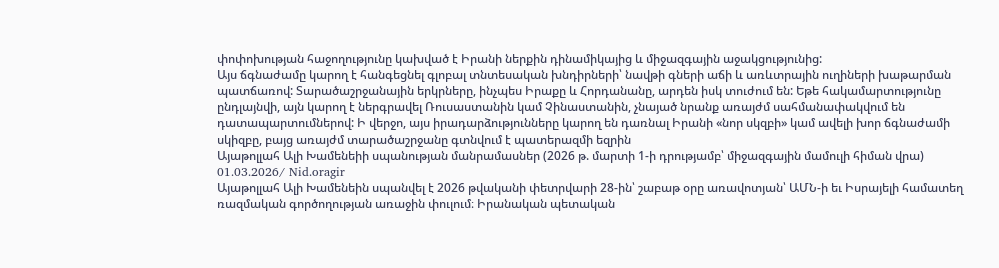փոփոխության հաջողությունը կախված է Իրանի ներքին դինամիկայից և միջազգային աջակցությունից:
Այս ճգնաժամը կարող է հանգեցնել գլոբալ տնտեսական խնդիրների՝ նավթի գների աճի և առևտրային ուղիների խաթարման պատճառով: Տարածաշրջանային երկրները, ինչպես Իրաքը և Հորդանանը, արդեն իսկ տուժում են: Եթե հակամարտությունը ընդլայնվի, այն կարող է ներգրավել Ռուսաստանին կամ Չինաստանին, չնայած նրանք առայժմ սահմանափակվում են դատապարտումներով: Ի վերջո, այս իրադարձությունները կարող են դառնալ Իրանի «նոր սկզբի» կամ ավելի խոր ճգնաժամի սկիզբը, բայց առայժմ տարածաշրջանը գտնվում է պատերազմի եզրին
Այաթոլլահ Ալի Խամենեիի սպանության մանրամասներ (2026 թ. մարտի 1-ի դրությամբ՝ միջազգային մամուլի հիման վրա)
01.03.2026/ Nid.oragir
Այաթոլլահ Ալի Խամենեին սպանվել է 2026 թվականի փետրվարի 28-ին՝ շաբաթ օրը առավոտյան՝ ԱՄՆ-ի եւ Իսրայելի համատեղ ռազմական գործողության առաջին փուլում։ Իրանական պետական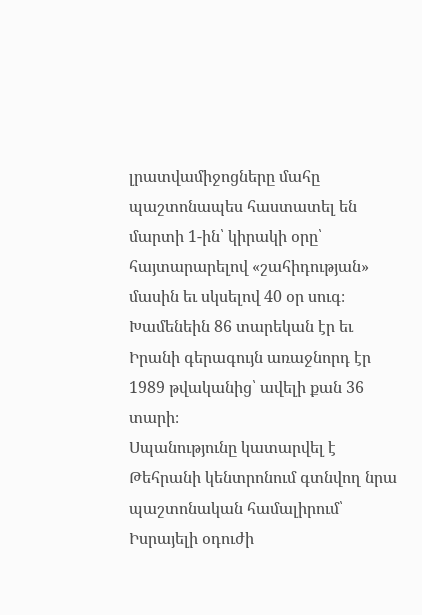լրատվամիջոցները մահը պաշտոնապես հաստատել են մարտի 1-ին՝ կիրակի օրը՝ հայտարարելով «շահիդության» մասին եւ սկսելով 40 օր սուգ։ Խամենեին 86 տարեկան էր եւ Իրանի գերագույն առաջնորդ էր 1989 թվականից՝ ավելի քան 36 տարի։
Սպանությունը կատարվել է Թեհրանի կենտրոնում գտնվող նրա պաշտոնական համալիրում՝ Իսրայելի օդուժի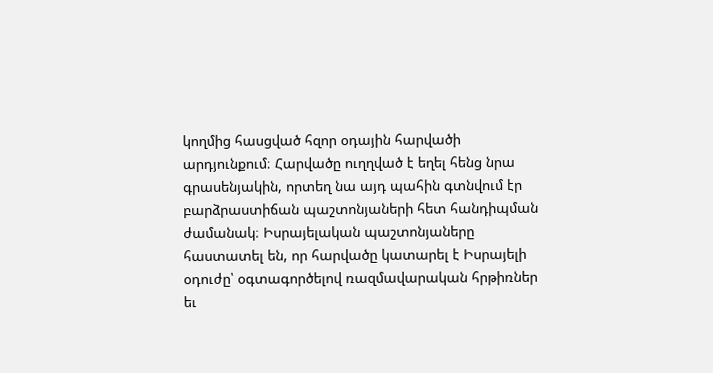կողմից հասցված հզոր օդային հարվածի արդյունքում։ Հարվածը ուղղված է եղել հենց նրա գրասենյակին, որտեղ նա այդ պահին գտնվում էր բարձրաստիճան պաշտոնյաների հետ հանդիպման ժամանակ։ Իսրայելական պաշտոնյաները հաստատել են, որ հարվածը կատարել է Իսրայելի օդուժը՝ օգտագործելով ռազմավարական հրթիռներ եւ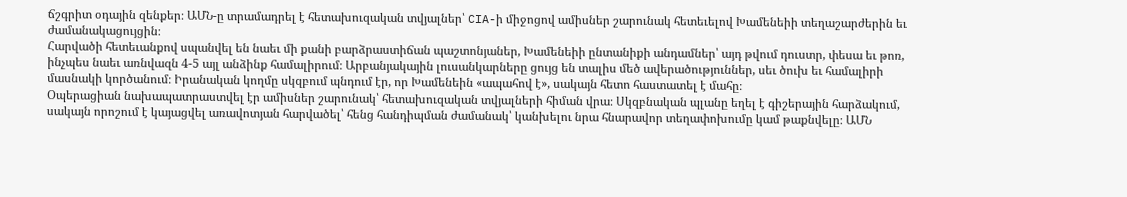ճշգրիտ օդային զենքեր։ ԱՄՆ-ը տրամադրել է հետախուզական տվյալներ՝ CIA-ի միջոցով ամիսներ շարունակ հետեւելով Խամենեիի տեղաշարժերին եւ ժամանակացույցին։
Հարվածի հետեւանքով սպանվել են նաեւ մի քանի բարձրաստիճան պաշտոնյաներ, Խամենեիի ընտանիքի անդամներ՝ այդ թվում դուստր, փեսա եւ թոռ, ինչպես նաեւ առնվազն 4-5 այլ անձինք համալիրում։ Արբանյակային լուսանկարները ցույց են տալիս մեծ ավերածություններ, սեւ ծուխ եւ համալիրի մասնակի կործանում։ Իրանական կողմը սկզբում պնդում էր, որ Խամենեին «ապահով է», սակայն հետո հաստատել է մահը։
Օպերացիան նախապատրաստվել էր ամիսներ շարունակ՝ հետախուզական տվյալների հիման վրա։ Սկզբնական պլանը եղել է գիշերային հարձակում, սակայն որոշում է կայացվել առավոտյան հարվածել՝ հենց հանդիպման ժամանակ՝ կանխելու նրա հնարավոր տեղափոխումը կամ թաքնվելը։ ԱՄՆ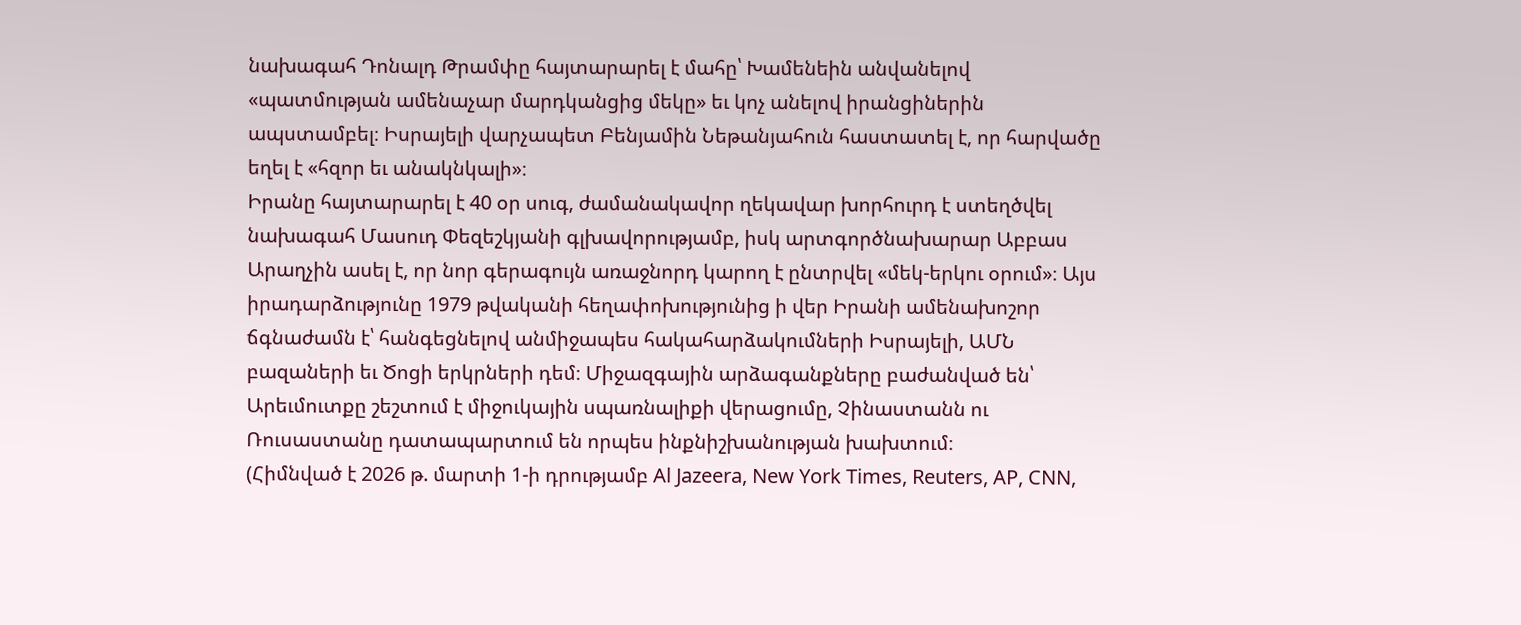նախագահ Դոնալդ Թրամփը հայտարարել է մահը՝ Խամենեին անվանելով «պատմության ամենաչար մարդկանցից մեկը» եւ կոչ անելով իրանցիներին ապստամբել։ Իսրայելի վարչապետ Բենյամին Նեթանյահուն հաստատել է, որ հարվածը եղել է «հզոր եւ անակնկալի»։
Իրանը հայտարարել է 40 օր սուգ, ժամանակավոր ղեկավար խորհուրդ է ստեղծվել նախագահ Մասուդ Փեզեշկյանի գլխավորությամբ, իսկ արտգործնախարար Աբբաս Արաղչին ասել է, որ նոր գերագույն առաջնորդ կարող է ընտրվել «մեկ-երկու օրում»։ Այս իրադարձությունը 1979 թվականի հեղափոխությունից ի վեր Իրանի ամենախոշոր ճգնաժամն է՝ հանգեցնելով անմիջապես հակահարձակումների Իսրայելի, ԱՄՆ բազաների եւ Ծոցի երկրների դեմ։ Միջազգային արձագանքները բաժանված են՝ Արեւմուտքը շեշտում է միջուկային սպառնալիքի վերացումը, Չինաստանն ու Ռուսաստանը դատապարտում են որպես ինքնիշխանության խախտում։
(Հիմնված է 2026 թ. մարտի 1-ի դրությամբ Al Jazeera, New York Times, Reuters, AP, CNN,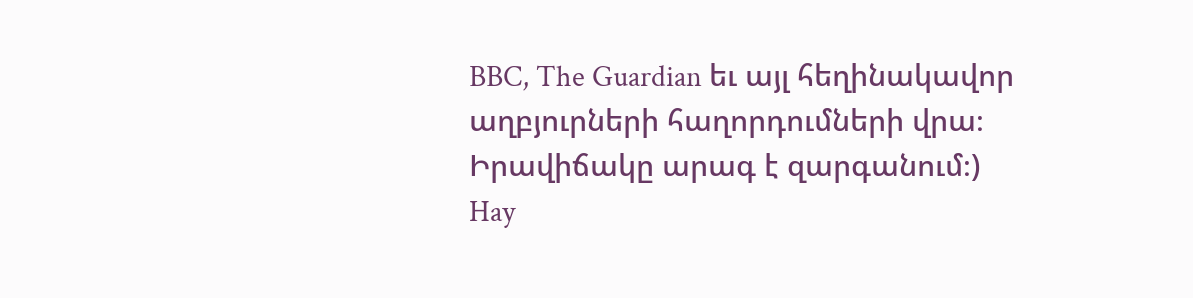BBC, The Guardian եւ այլ հեղինակավոր աղբյուրների հաղորդումների վրա։ Իրավիճակը արագ է զարգանում։)
Hay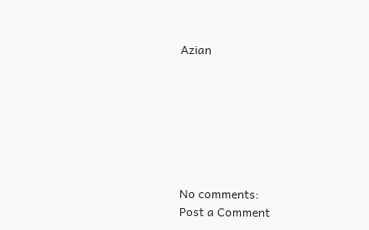Azian







No comments:
Post a Comment